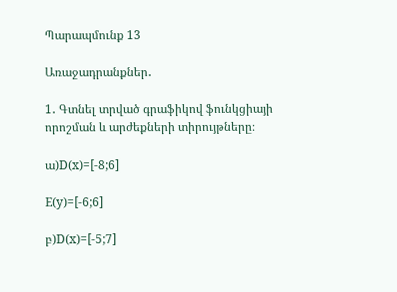Պարապմունք 13

Առաջադրանքներ․

1․ Գտնել տրված գրաֆիկով ֆունկցիայի որոշման և արժեքների տիրույթները։

ա)D(x)=[-8;6]

E(y)=[-6;6]

բ)D(x)=[-5;7]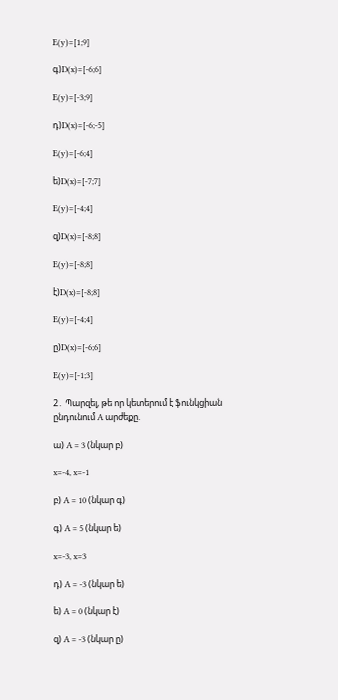E(y)=[1;9]

գ)D(x)=[-6;6]

E(y)=[-3;9]

դ)D(x)=[-6;-5]

E(y)=[-6;4]

ե)D(x)=[-7;7]

E(y)=[-4;4]

զ)D(x)=[-8;8]

E(y)=[-8;8]

է)D(x)=[-8;8]

E(y)=[-4;4]

ը)D(x)=[-6;6]

E(y)=[-1;3]

2․ Պարզել, թե որ կետերում է ֆունկցիան ընդունում A արժեքը.

ա) A = 3 (նկար բ)

x=-4, x=-1

բ) A = 10 (նկար գ)

գ) A = 5 (նկար ե)

x=-3, x=3

դ) A = -3 (նկար ե)

ե) A = 0 (նկար է)

զ) A = -3 (նկար ը)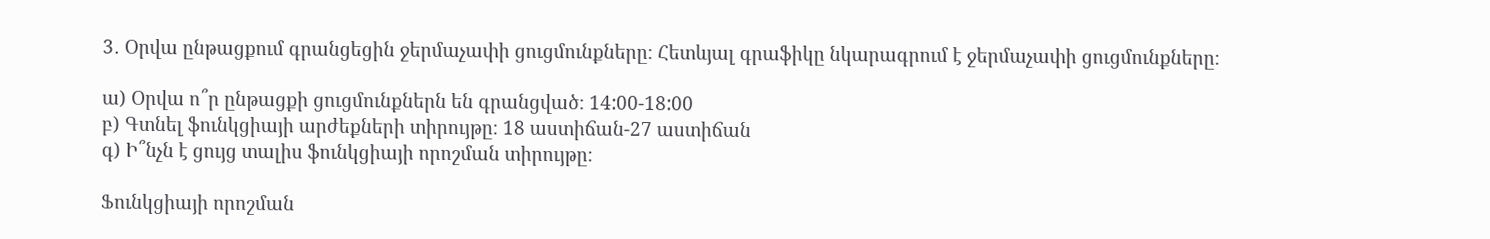3․ Օրվա ընթացքում գրանցեցին ջերմաչափի ցուցմունքները։ Հետևյալ գրաֆիկը նկարագրում է ջերմաչափի ցուցմունքները։

ա) Օրվա ո՞ր ընթացքի ցուցմունքներն են գրանցված։ 14:00-18:00
բ) Գտնել ֆունկցիայի արժեքների տիրույթը։ 18 աստիճան-27 աստիճան
գ) Ի՞նչն է ցույց տալիս ֆունկցիայի որոշման տիրույթը։

Ֆունկցիայի որոշման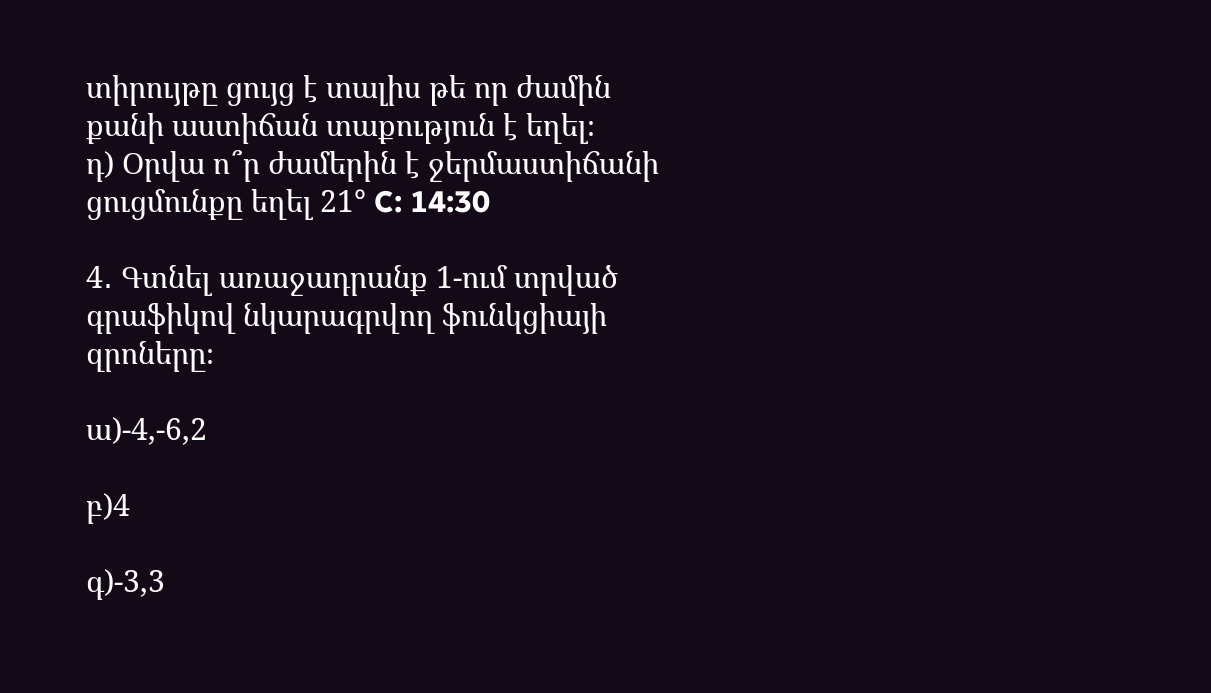տիրույթը ցույց է տալիս թե որ ժամին քանի աստիճան տաքություն է եղել։
դ) Օրվա ո՞ր ժամերին է ջերմաստիճանի ցուցմունքը եղել 21° C: 14:30

4․ Գտնել առաջադրանք 1-ում տրված գրաֆիկով նկարագրվող ֆունկցիայի զրոները։

ա)-4,-6,2

բ)4

գ)-3,3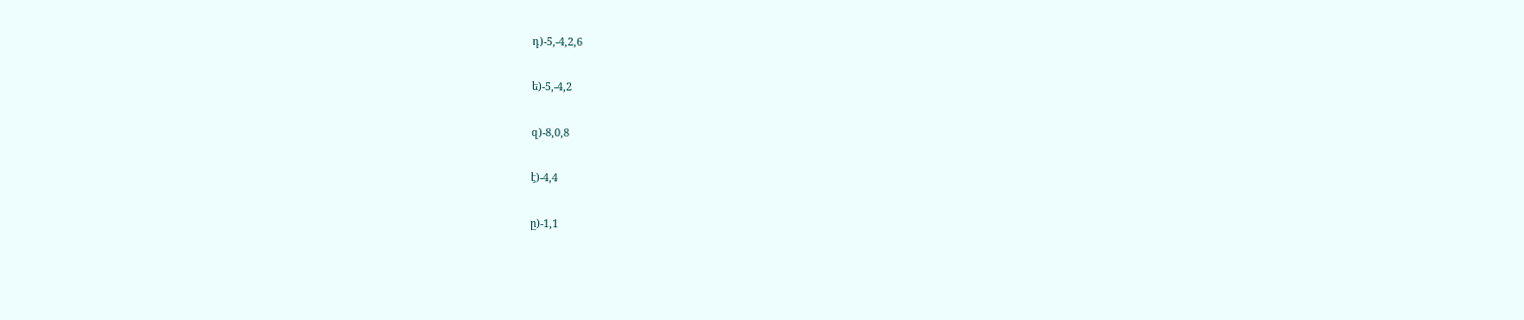դ)-5,-4,2,6

ե)-5,-4,2

զ)-8,0,8

է)-4,4

ը)-1,1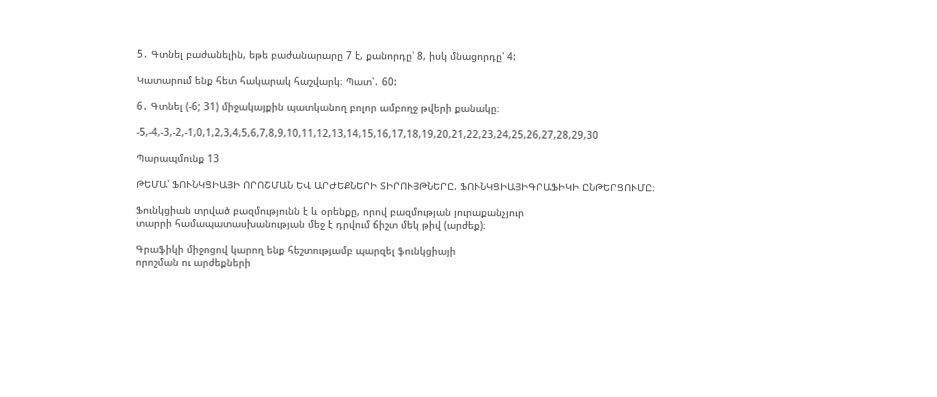5․ Գտնել բաժանելին, եթե բաժանարարը 7 է, քանորդը՝ 8, իսկ մնացորդը՝ 4:

Կատարում ենք հետ հակարակ հաշվարկ։ Պատ՝․ 60:

6․ Գտնել (-6; 31) միջակայքին պատկանող բոլոր ամբողջ թվերի քանակը։

-5,-4,-3,-2,-1,0,1,2,3,4,5,6,7,8,9,10,11,12,13,14,15,16,17,18,19,20,21,22,23,24,25,26,27,28,29,30

Պարապմունք 13

ԹԵՄԱ՝ ՖՈՒՆԿՑԻԱՅԻ ՈՐՈՇՄԱՆ ԵՎ ԱՐԺԵՔՆԵՐԻ ՏԻՐՈՒՅԹՆԵՐԸ. ՖՈՒՆԿՑԻԱՅԻԳՐԱՖԻԿԻ ԸՆԹԵՐՑՈՒՄԸ։

Ֆունկցիան տրված բազմությունն է և օրենքը, որով բազմության յուրաքանչյուր
տարրի համապատասխանության մեջ է դրվում ճիշտ մեկ թիվ (արժեք)։

Գրաֆիկի միջոցով կարող ենք հեշտությամբ պարզել ֆունկցիայի
որոշման ու արժեքների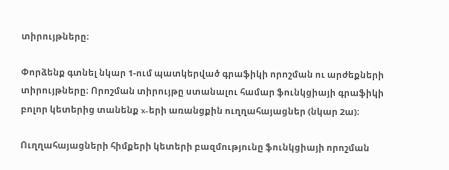տիրույթները։

Փորձենք գտնել նկար 1-ում պատկերված գրաֆիկի որոշման ու արժեքների տիրույթները։ Որոշման տիրույթը ստանալու համար ֆունկցիայի գրաֆիկի բոլոր կետերից տանենք x-երի առանցքին ուղղահայացներ (նկար 2ա)։

Ուղղահայացների հիմքերի կետերի բազմությունը ֆունկցիայի որոշման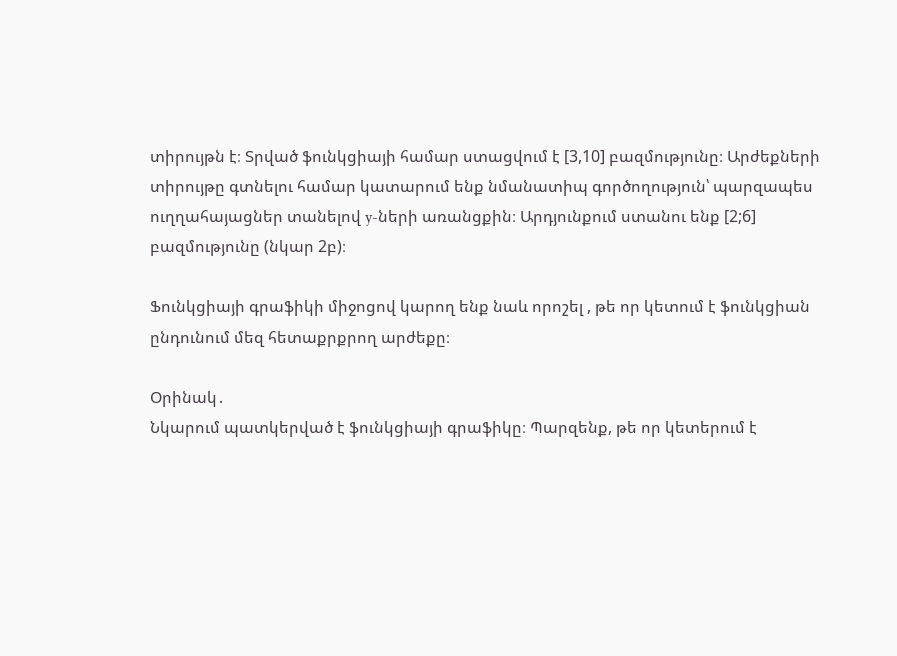տիրույթն է։ Տրված ֆունկցիայի համար ստացվում է [3,10] բազմությունը։ Արժեքների տիրույթը գտնելու համար կատարում ենք նմանատիպ գործողություն՝ պարզապես ուղղահայացներ տանելով y-ների առանցքին։ Արդյունքում ստանու ենք [2;6] բազմությունը (նկար 2բ)։

Ֆունկցիայի գրաֆիկի միջոցով կարող ենք նաև որոշել , թե որ կետում է ֆունկցիան ընդունում մեզ հետաքրքրող արժեքը։

Օրինակ․
Նկարում պատկերված է ֆունկցիայի գրաֆիկը։ Պարզենք, թե որ կետերում է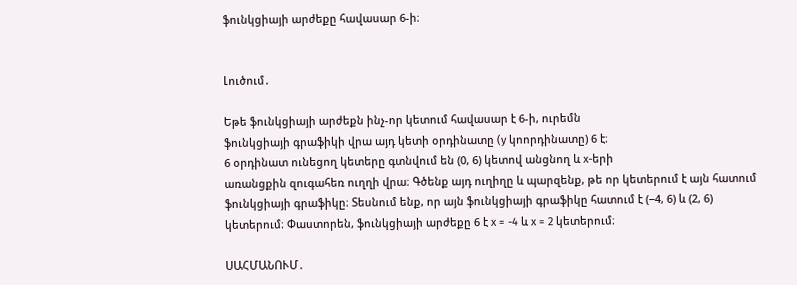ֆունկցիայի արժեքը հավասար 6-ի։


Լուծում․

Եթե ֆունկցիայի արժեքն ինչ-որ կետում հավասար է 6-ի, ուրեմն
ֆունկցիայի գրաֆիկի վրա այդ կետի օրդինատը (y կոորդինատը) 6 է։
6 օրդինատ ունեցող կետերը գտնվում են (0, 6) կետով անցնող և x-երի
առանցքին զուգահեռ ուղղի վրա։ Գծենք այդ ուղիղը և պարզենք, թե որ կետերում է այն հատում ֆունկցիայի գրաֆիկը։ Տեսնում ենք, որ այն ֆունկցիայի գրաֆիկը հատում է (−4, 6) և (2, 6) կետերում։ Փաստորեն, ֆունկցիայի արժեքը 6 է x = -4 և x = 2 կետերում։

ՍԱՀՄԱՆՈՒՄ․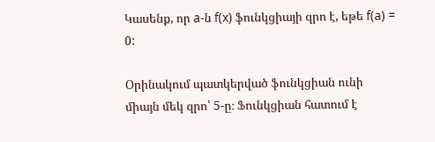Կասենք, որ a-ն f(x) ֆունկցիայի զրո է, եթե f(a) = 0:

Օրինակում պատկերված ֆունկցիան ունի միայն մեկ զրո՝ 5-ը։ Ֆունկցիան հատում է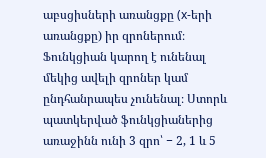աբսցիսների առանցքը (x-երի առանցքը) իր զրոներում։ Ֆունկցիան կարող է ունենալ մեկից ավելի զրոներ կամ ընդհանրապես չունենալ։ Ստորև պատկերված ֆունկցիաներից առաջինն ունի 3 զրո՝ − 2, 1 և 5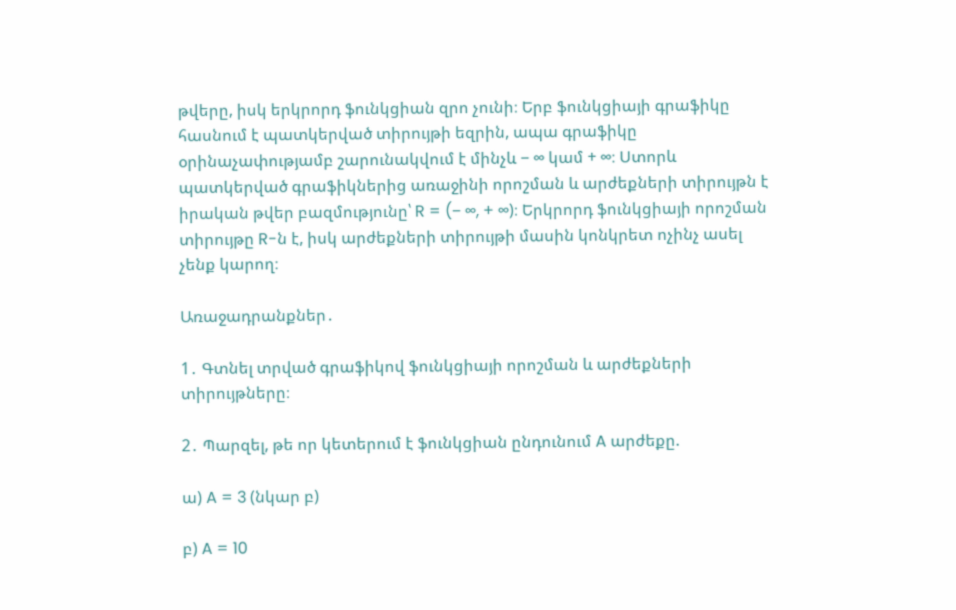թվերը, իսկ երկրորդ ֆունկցիան զրո չունի։ Երբ ֆունկցիայի գրաֆիկը հասնում է պատկերված տիրույթի եզրին, ապա գրաֆիկը օրինաչափությամբ շարունակվում է մինչև − ∞ կամ + ∞։ Ստորև պատկերված գրաֆիկներից առաջինի որոշման և արժեքների տիրույթն է իրական թվեր բազմությունը՝ R = (− ∞, + ∞)։ Երկրորդ ֆունկցիայի որոշման տիրույթը R-ն է, իսկ արժեքների տիրույթի մասին կոնկրետ ոչինչ ասել չենք կարող։

Առաջադրանքներ․

1․ Գտնել տրված գրաֆիկով ֆունկցիայի որոշման և արժեքների տիրույթները։

2․ Պարզել, թե որ կետերում է ֆունկցիան ընդունում A արժեքը.

ա) A = 3 (նկար բ)

բ) A = 10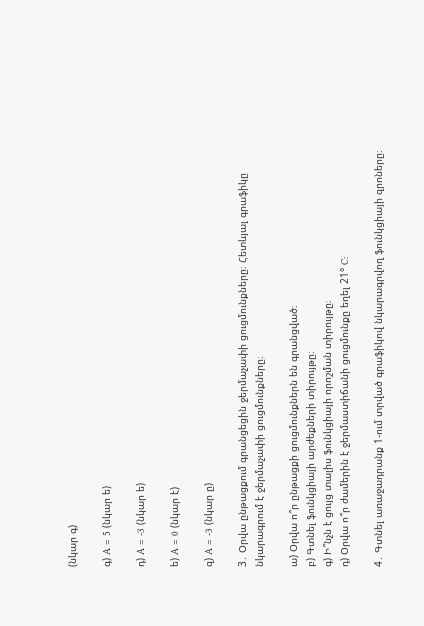(նկար գ)

գ) A = 5 (նկար ե)

դ) A = -3 (նկար ե)

ե) A = 0 (նկար է)

զ) A = -3 (նկար ը)

3․ Օրվա ընթացքում գրանցեցին ջերմաչափի ցուցմունքները։ Հետևյալ գրաֆիկը նկարագրում է ջերմաչափի ցուցմունքները։

ա) Օրվա ո՞ր ընթացքի ցուցմունքներն են գրանցված։
բ) Գտնել ֆունկցիայի արժեքների տիրույթը։
գ) Ի՞նչն է ցույց տալիս ֆունկցիայի որոշման տիրույթը։
դ) Օրվա ո՞ր ժամերին է ջերմաստիճանի ցուցմունքը եղել 21° C:

4․ Գտնել առաջադրանք 1-ում տրված գրաֆիկով նկարագրվող ֆունկցիայի զրոները։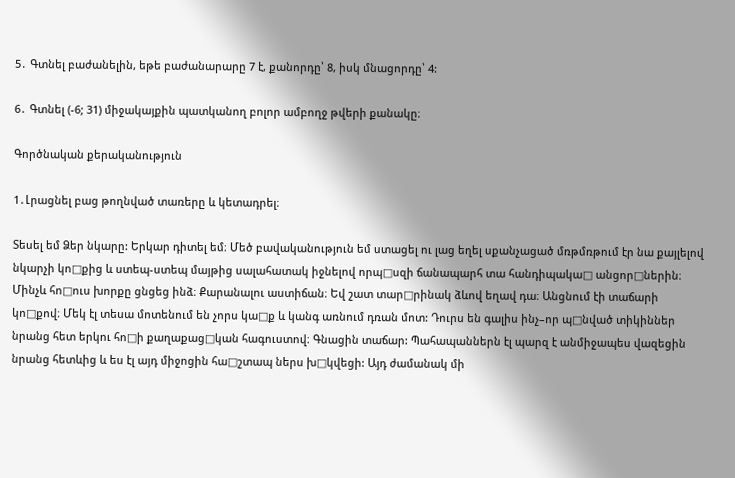5․ Գտնել բաժանելին, եթե բաժանարարը 7 է, քանորդը՝ 8, իսկ մնացորդը՝ 4:

6․ Գտնել (-6; 31) միջակայքին պատկանող բոլոր ամբողջ թվերի քանակը։

Գործնական քերականություն

1․Լրացնել բաց թողնված տառերը և կետադրել։

Տեսել եմ Ձեր նկարը: Երկար դիտել եմ։ Մեծ բավականություն եմ ստացել ու լաց եղել սքանչացած մռթմռթում էր նա քայլելով նկարչի կո□քից և ստեպ-ստեպ մայթից սալահատակ իջնելով որպ□սզի ճանապարհ տա հանդիպակա□ անցոր□ներին։ Մինչև հո□ուս խորքը ցնցեց ինձ։ Քարանալու աստիճան։ Եվ շատ տար□րինակ ձևով եղավ դա։ Անցնում էի տաճարի կո□քով։ Մեկ էլ տեսա մոտենում են չորս կա□ք և կանգ առնում դռան մոտ: Դուրս են գալիս ինչ–որ պ□նված տիկիններ նրանց հետ երկու հո□ի քաղաքաց□կան հագուստով։ Գնացին տաճար: Պահապաններն էլ պարզ է անմիջապես վազեցին նրանց հետևից և ես էլ այդ միջոցին հա□շտապ ներս խ□կվեցի: Այդ ժամանակ մի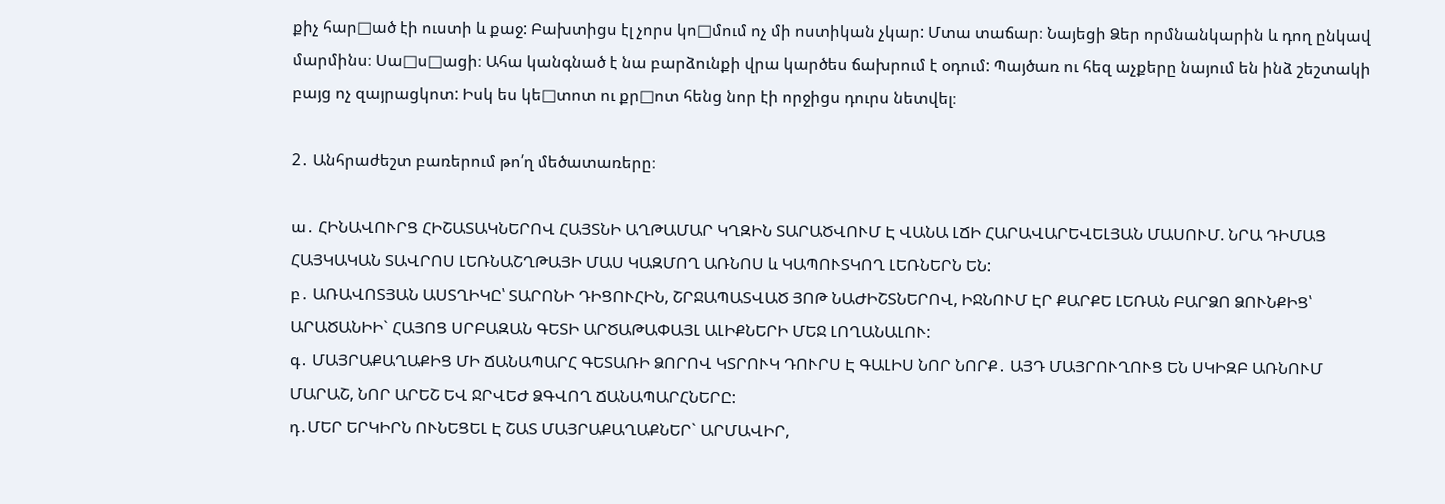քիչ հար□ած էի ուստի և քաջ: Բախտիցս էլ չորս կո□մում ոչ մի ոստիկան չկար: Մտա տաճար։ Նայեցի Ձեր որմնանկարին և դող ընկավ մարմինս։ Սա□ս□ացի։ Ահա կանգնած է նա բարձունքի վրա կարծես ճախրում է օդում: Պայծառ ու հեզ աչքերը նայում են ինձ շեշտակի բայց ոչ զայրացկոտ: Իսկ ես կե□տոտ ու քր□ոտ հենց նոր էի որջիցս դուրս նետվել։

2․ Անհրաժեշտ բառերում թո՛ղ մեծատառերը։

ա․ ՀԻՆԱՎՈՒՐՑ ՀԻՇԱՏԱԿՆԵՐՈՎ ՀԱՅՏՆԻ ԱՂԹԱՄԱՐ ԿՂԶԻՆ ՏԱՐԱԾՎՈՒՄ Է ՎԱՆԱ ԼՃԻ ՀԱՐԱՎԱՐԵՎԵԼՅԱՆ ՄԱՍՈՒՄ. ՆՐԱ ԴԻՄԱՑ ՀԱՅԿԱԿԱՆ ՏԱՎՐՈՍ ԼԵՌՆԱՇՂԹԱՅԻ ՄԱՍ ԿԱԶՄՈՂ ԱՌՆՈՍ և ԿԱՊՈՒՏԿՈՂ ԼԵՌՆԵՐՆ ԵՆ:
բ․ ԱՌԱՎՈՏՅԱՆ ԱՍՏՂԻԿԸ՝ ՏԱՐՈՆԻ ԴԻՑՈՒՀԻՆ, ՇՐՋԱՊԱՏՎԱԾ ՅՈԹ ՆԱԺԻՇՏՆԵՐՈՎ, ԻՋՆՈՒՄ ԷՐ ՔԱՐՔԵ ԼԵՌԱՆ ԲԱՐՁՈ ՁՈՒՆՔԻՑ՝ ԱՐԱԾԱՆԻԻ` ՀԱՅՈՑ ՍՐԲԱԶԱՆ ԳԵՏԻ ԱՐԾԱԹԱՓԱՅԼ ԱԼԻՔՆԵՐԻ ՄԵՋ ԼՈՂԱՆԱԼՈՒ:
գ․ ՄԱՅՐԱՔԱՂԱՔԻՑ ՄԻ ՃԱՆԱՊԱՐՀ ԳԵՏԱՌԻ ՁՈՐՈՎ ԿՏՐՈՒԿ ԴՈՒՐՍ Է ԳԱԼԻՍ ՆՈՐ ՆՈՐՔ․ ԱՅԴ ՄԱՅՐՈՒՂՈՒՑ ԵՆ ՍԿԻԶԲ ԱՌՆՈՒՄ ՄԱՐԱՇ, ՆՈՐ ԱՐԵՇ ԵՎ ՋՐՎԵԺ ՁԳՎՈՂ ՃԱՆԱՊԱՐՀՆԵՐԸ:
դ․ՄԵՐ ԵՐԿԻՐՆ ՈՒՆԵՑԵԼ Է ՇԱՏ ՄԱՅՐԱՔԱՂԱՔՆԵՐ` ԱՐՄԱՎԻՐ,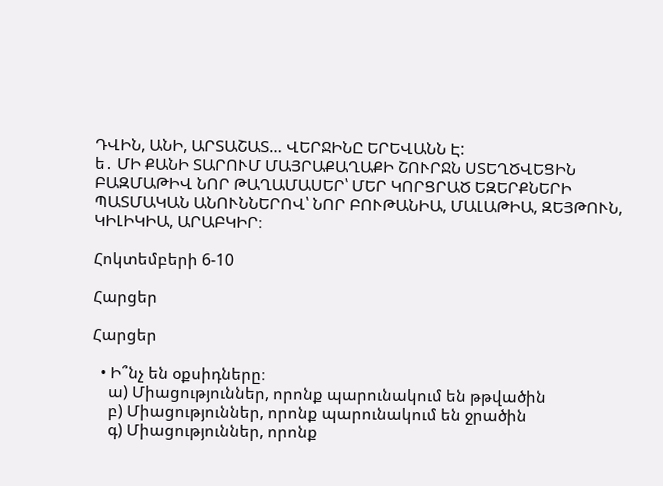ԴՎԻՆ, ԱՆԻ, ԱՐՏԱՇԱՏ… ՎԵՐՋԻՆԸ ԵՐԵՎԱՆՆ Է:
ե․ ՄԻ ՔԱՆԻ ՏԱՐՈՒՄ ՄԱՅՐԱՔԱՂԱՔԻ ՇՈՒՐՋՆ ՍՏԵՂԾՎԵՑԻՆ ԲԱԶՄԱԹԻՎ ՆՈՐ ԹԱՂԱՄԱՍԵՐ՝ ՄԵՐ ԿՈՐՑՐԱԾ ԵԶԵՐՔՆԵՐԻ ՊԱՏՄԱԿԱՆ ԱՆՈՒՆՆԵՐՈՎ՝ ՆՈՐ ԲՈՒԹԱՆԻԱ, ՄԱԼԱԹԻԱ, ԶԵՅԹՈՒՆ, ԿԻԼԻԿԻԱ, ԱՐԱԲԿԻՐ։

Հոկտեմբերի 6-10

Հարցեր

Հարցեր

  • Ի՞նչ են օքսիդները։
    ա) Միացություններ, որոնք պարունակում են թթվածին
    բ) Միացություններ, որոնք պարունակում են ջրածին
    գ) Միացություններ, որոնք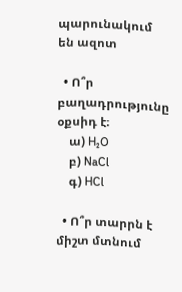պարունակում են ազոտ

  • Ո՞ր բաղադրությունը օքսիդ է։
    ա) H₂O
    բ) NaCl
    գ) HCl

  • Ո՞ր տարրն է միշտ մտնում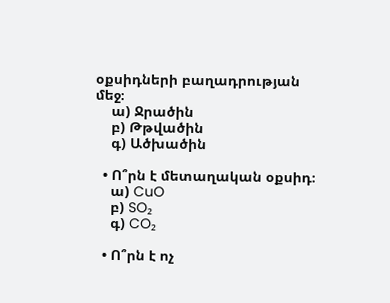օքսիդների բաղադրության մեջ։
    ա) Ջրածին
    բ) Թթվածին
    գ) Ածխածին

  • Ո՞րն է մետաղական օքսիդ։
    ա) CuO
    բ) SO₂
    գ) CO₂

  • Ո՞րն է ոչ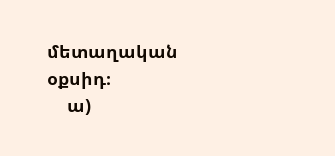մետաղական օքսիդ։
    ա)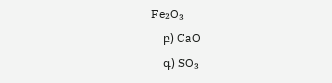Fe₂O₃
    բ) CaO
    գ) SO₃